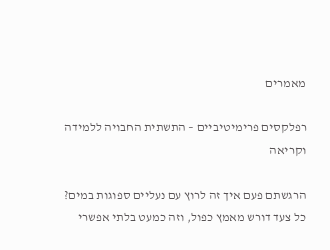מאמרים

רפלקסים פרימיטיביים – התשתית החבויה ללמידה וקריאה

הרגשתם פעם איך זה לרוץ עם נעליים ספוגות במים?
כל צעד דורש מאמץ כפול, וזה כמעט בלתי אפשרי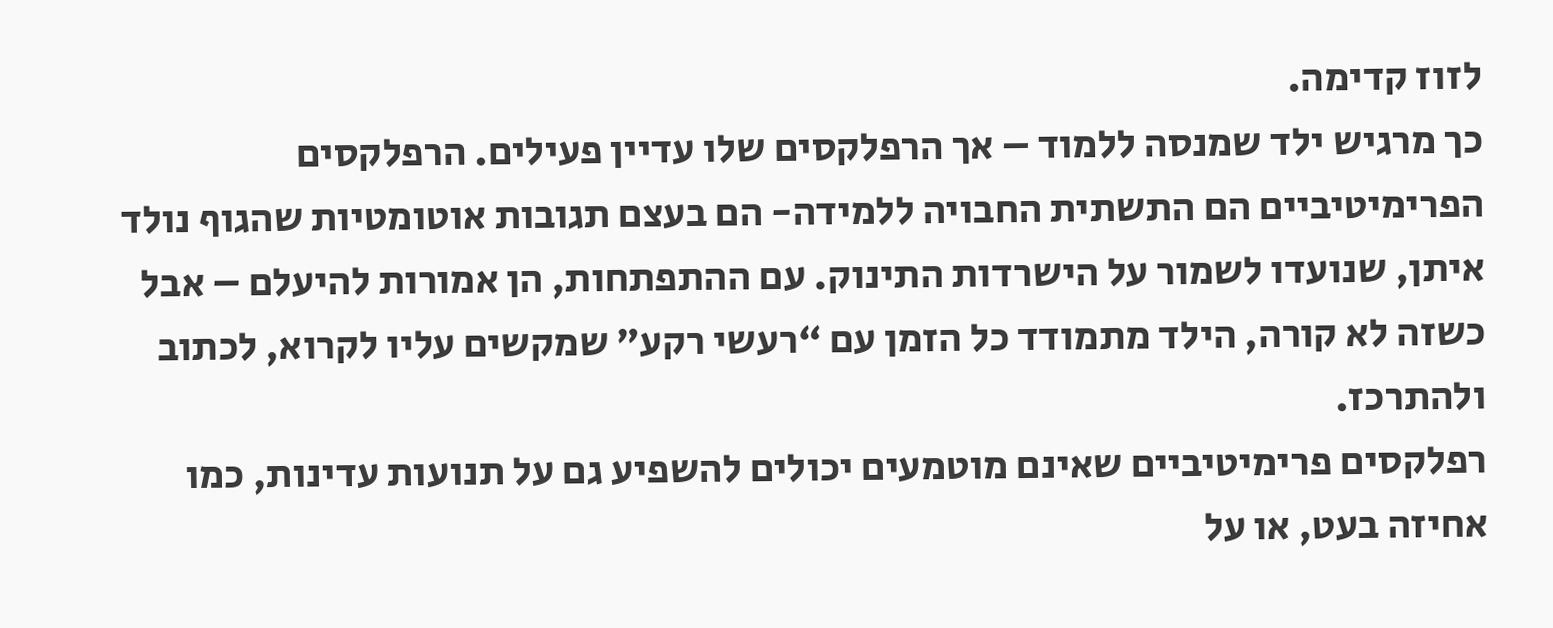לזוז קדימה.
כך מרגיש ילד שמנסה ללמוד – אך הרפלקסים שלו עדיין פעילים. הרפלקסים
הפרימיטיביים הם התשתית החבויה ללמידה- הם בעצם תגובות אוטומטיות שהגוף נולד
איתן, שנועדו לשמור על הישרדות התינוק. עם ההתפתחות, הן אמורות להיעלם – אבל
כשזה לא קורה, הילד מתמודד כל הזמן עם “רעשי רקע” שמקשים עליו לקרוא, לכתוב
ולהתרכז.
רפלקסים פרימיטיביים שאינם מוטמעים יכולים להשפיע גם על תנועות עדינות, כמו
אחיזה בעט, או על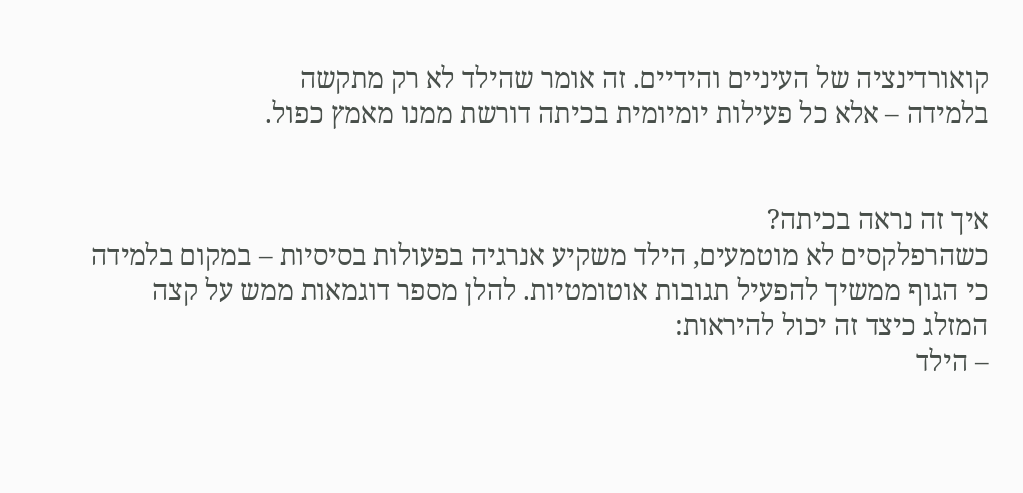קואורדינציה של העיניים והידיים. זה אומר שהילד לא רק מתקשה
בלמידה – אלא כל פעילות יומיומית בכיתה דורשת ממנו מאמץ כפול.


איך זה נראה בכיתה?
כשהרפלקסים לא מוטמעים, הילד משקיע אנרגיה בפעולות בסיסיות – במקום בלמידה
כי הגוף ממשיך להפעיל תגובות אוטומטיות. להלן מספר דוגמאות ממש על קצה
המזלג כיצד זה יכול להיראות:
– הילד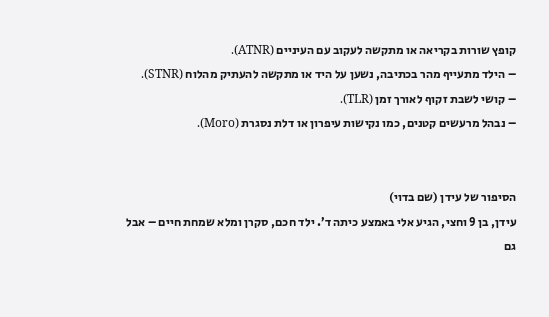קופץ שורות בקריאה או מתקשה לעקוב עם העיניים (ATNR).
– הילד מתעייף מהר בכתיבה, נשען על היד או מתקשה להעתיק מהלוח (STNR).
– קושי לשבת זקוף לאורך זמן (TLR).
– נבהל מרעשים קטנים, כמו נקישות עיפרון או דלת נסגרת (Moro).


הסיפור של עידן (שם בדוי)
עידן, בן 9 וחצי, הגיע אלי באמצע כיתה ד’. ילד חכם, סקרן ומלא שמחת חיים – אבל גם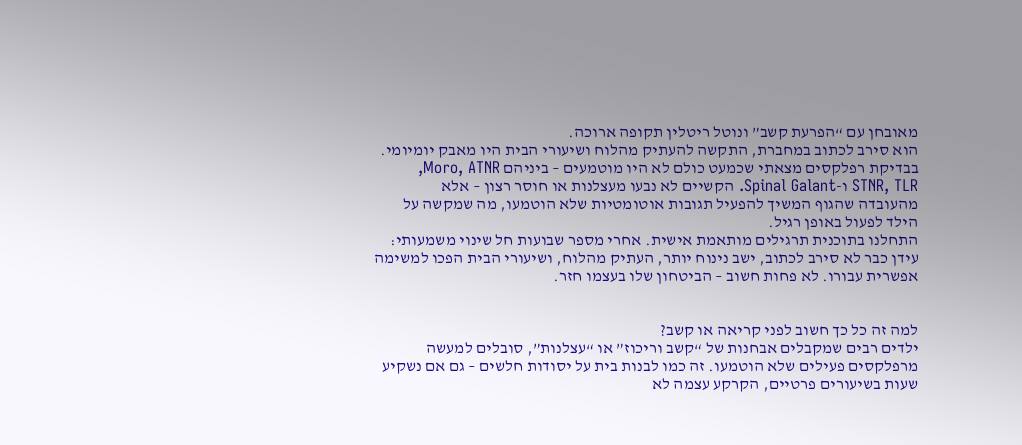מאובחן עם “הפרעת קשב” ונוטל ריטלין תקופה ארוכה.
הוא סירב לכתוב במחברת, התקשה להעתיק מהלוח ושיעורי הבית היו מאבק יומיומי.
בבדיקת רפלקסים מצאתי שכמעט כולם לא היו מוטמעים – ביניהם Moro, ATNR,
STNR, TLR ו-Spinal Galant. הקשיים לא נבעו מעצלנות או חוסר רצון – אלא
מהעובדה שהגוף המשיך להפעיל תגובות אוטומטיות שלא הוטמעו, מה שמקשה על
הילד לפעול באופן רגיל.
התחלנו בתוכנית תרגילים מותאמת אישית. אחרי מספר שבועות חל שינוי משמעותי:
עידן כבר לא סירב לכתוב, ישב נינוח יותר, העתיק מהלוח, ושיעורי הבית הפכו למשימה
אפשרית עבורו. לא פחות חשוב – הביטחון שלו בעצמו חזר.


למה זה כל כך חשוב לפני קריאה או קשב?
ילדים רבים שמקבלים אבחנות של “קשב וריכוז” או “עצלנות”, סובלים למעשה
מרפלקסים פעילים שלא הוטמעו. זה כמו לבנות בית על יסודות חלשים – גם אם נשקיע
שעות בשיעורים פרטיים, הקרקע עצמה לא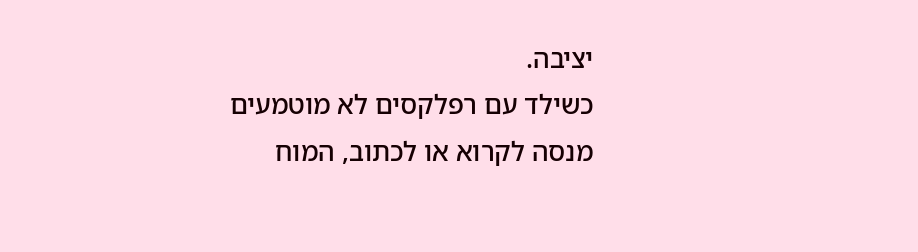יציבה.
כשילד עם רפלקסים לא מוטמעים מנסה לקרוא או לכתוב, המוח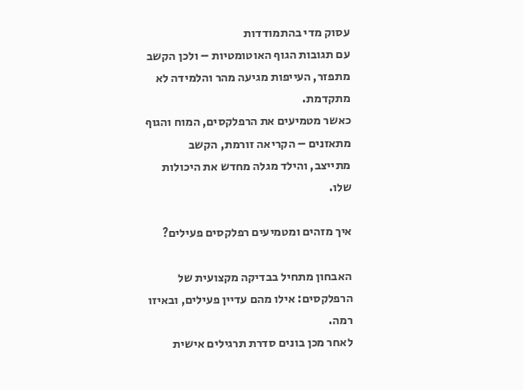עסוק מדי בהתמודדות
עם תגובות הגוף האוטומטיות – ולכן הקשב מתפזר, העייפות מגיעה מהר והלמידה לא
מתקדמת.
כאשר מטמיעים את הרפלקסים, המוח והגוף מתאזנים – הקריאה זורמת, הקשב
מתייצב, והילד מגלה מחדש את היכולות שלו.

איך מזהים ומטמיעים רפלקסים פעילים?

האבחון מתחיל בבדיקה מקצועית של הרפלקסים: אילו מהם עדיין פעילים, ובאיזו רמה.
לאחר מכן בונים סדרת תרגילים אישית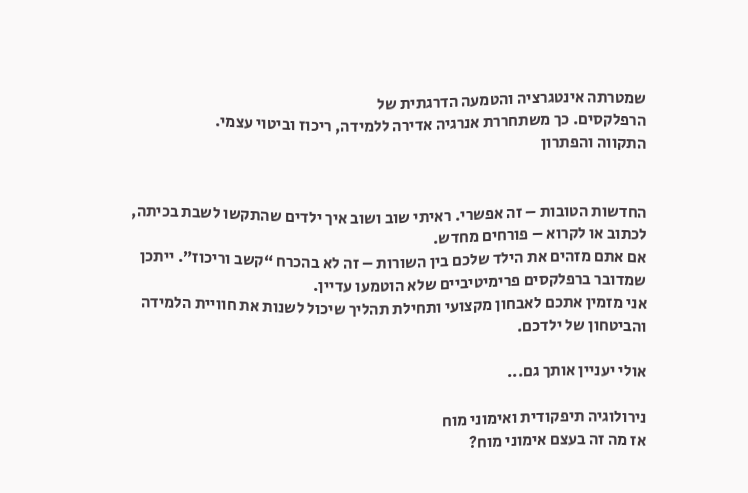שמטרתה אינטגרציה והטמעה הדרגתית של
הרפלקסים. כך משתחררת אנרגיה אדירה ללמידה, ריכוז וביטוי עצמי.
התקווה והפתרון


החדשות הטובות – זה אפשרי. ראיתי שוב ושוב איך ילדים שהתקשו לשבת בכיתה,
לכתוב או לקרוא – פורחים מחדש.
אם אתם מזהים את הילד שלכם בין השורות – זה לא בהכרח “קשב וריכוז”. ייתכן
שמדובר ברפלקסים פרימיטיביים שלא הוטמעו עדיין.
אני מזמין אתכם לאבחון מקצועי ותחילת תהליך שיכול לשנות את חוויית הלמידה
והביטחון של ילדכם.

אולי יעניין אותך גם...

נירולוגיה תיפקודית ואימוני מוח
אז מה זה בעצם אימוני מוח?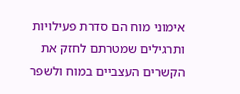אימוני מוח הם סדרת פעילויות ותרגילים שמטרתם לחזק את הקשרים העצביים במוח ולשפר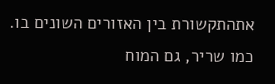אתהתקשורת בין האזורים השונים בו. כמו שריר, גם המוח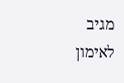מגיב לאימון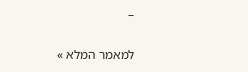–

למאמר המלא »